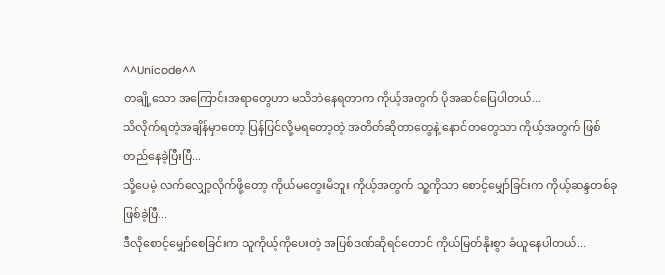^^Unicode^^
တချို့သော အကြောင်းအရာတွေဟာ မသိဘဲနေရတာက ကိုယ့်အတွက် ပိုအဆင်ပြေပါတယ်...
သိလိုက်ရတဲ့အချိန်မှာတော့ ပြန်ပြင်လို့မရတော့တဲ့ အတိတ်ဆိုတာတွေနဲ့ နောင်တတွေသာ ကိုယ့်အတွက် ဖြစ်တည်နေခဲ့ပြီးပြီ...
သို့ပေမဲ့ လက်လျှော့လိုက်ဖို့တော့ ကိုယ်မတွေးမိဘူး ကိုယ့်အတွက် သူ့ကိုသာ စောင့်မျှော်ခြင်းက ကိုယ့်ဆန္ဒတစ်ခုဖြစ်ခဲ့ပြီ...
ဒီလိုစောင့်မျှော်စေခြင်းက သူကိုယ့်ကိုပေးတဲ့ အပြစ်ဒဏ်ဆိုရင်တောင် ကိုယ်မြတ်နိုးစွာ ခံယူနေပါတယ်...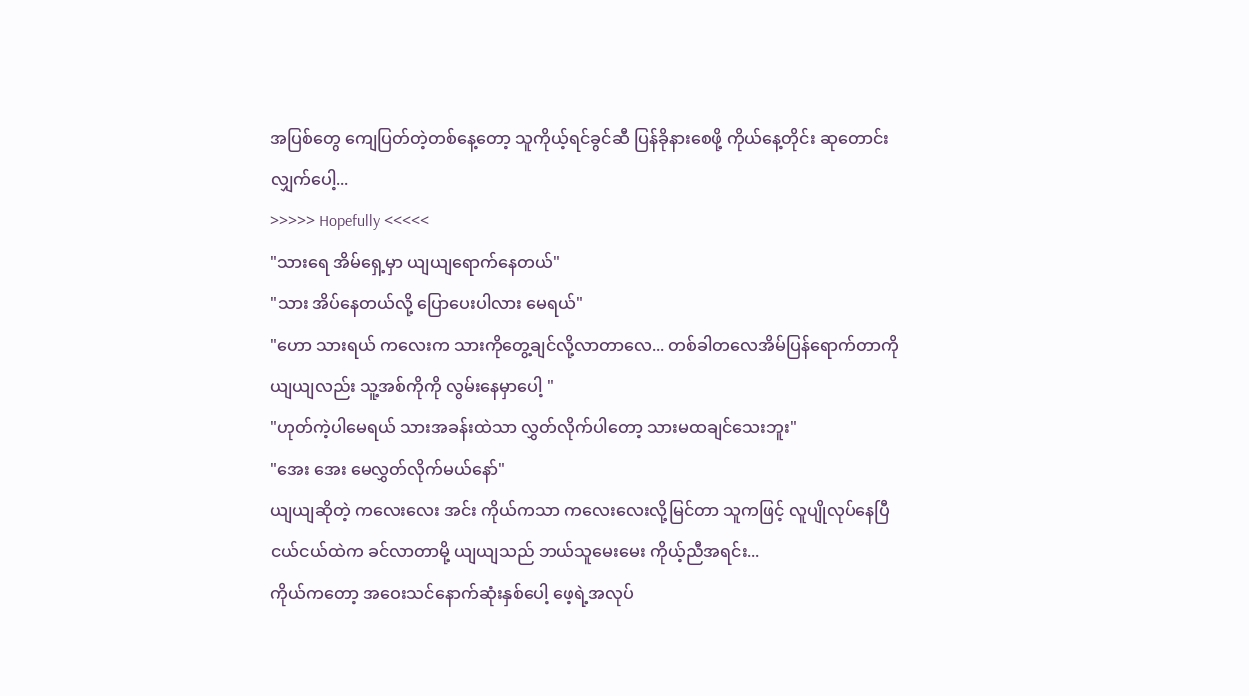အပြစ်တွေ ကျေပြတ်တဲ့တစ်နေ့တော့ သူကိုယ့်ရင်ခွင်ဆီ ပြန်ခိုနားစေဖို့ ကိုယ်နေ့တိုင်း ဆုတောင်းလျှက်ပေါ့...
>>>>> Hopefully <<<<<
"သားရေ အိမ်ရှေ့မှာ ယျယျရောက်နေတယ်"
"သား အိပ်နေတယ်လို့ ပြောပေးပါလား မေရယ်"
"ဟော သားရယ် ကလေးက သားကိုတွေ့ချင်လို့လာတာလေ... တစ်ခါတလေအိမ်ပြန်ရောက်တာကို ယျယျလည်း သူ့အစ်ကိုကို လွမ်းနေမှာပေါ့ "
"ဟုတ်ကဲ့ပါမေရယ် သားအခန်းထဲသာ လွှတ်လိုက်ပါတော့ သားမထချင်သေးဘူး"
"အေး အေး မေလွှတ်လိုက်မယ်နော်"
ယျယျဆိုတဲ့ ကလေးလေး အင်း ကိုယ်ကသာ ကလေးလေးလို့မြင်တာ သူကဖြင့် လူပျိုလုပ်နေပြီ ငယ်ငယ်ထဲက ခင်လာတာမို့ ယျယျသည် ဘယ်သူမေးမေး ကိုယ့်ညီအရင်း...
ကိုယ်ကတော့ အဝေးသင်နောက်ဆုံးနှစ်ပေါ့ ဖေ့ရဲ့အလုပ်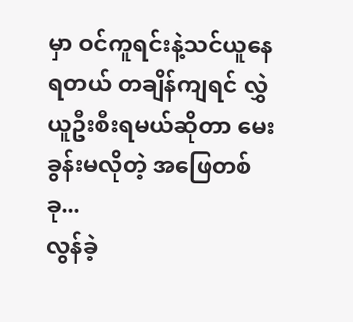မှာ ဝင်ကူရင်းနဲ့သင်ယူနေရတယ် တချိန်ကျရင် လွှဲယူဦးစီးရမယ်ဆိုတာ မေးခွန်းမလိုတဲ့ အဖြေတစ်ခု...
လွန်ခဲ့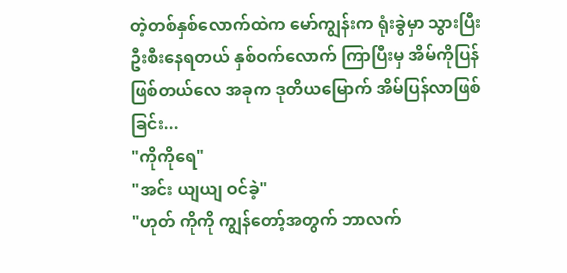တဲ့တစ်နှစ်လောက်ထဲက မော်ကျွန်းက ရုံးခွဲမှာ သွားပြီးဦးစီးနေရတယ် နှစ်ဝက်လောက် ကြာပြီးမှ အိမ်ကိုပြန်ဖြစ်တယ်လေ အခုက ဒုတိယမြောက် အိမ်ပြန်လာဖြစ်ခြင်း...
"ကိုကိုရေ"
"အင်း ယျယျ ဝင်ခဲ့"
"ဟုတ် ကိုကို ကျွန်တော့်အတွက် ဘာလက်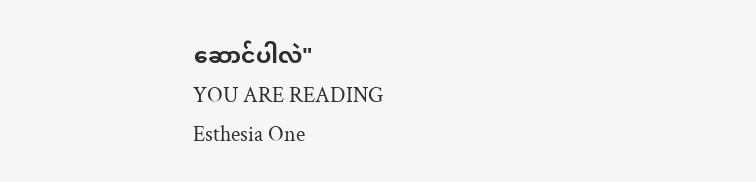ဆောင်ပါလဲ"
YOU ARE READING
Esthesia One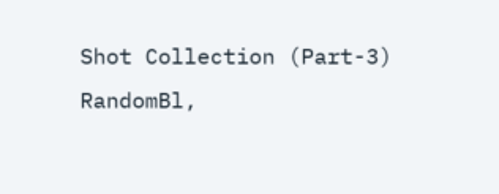Shot Collection (Part-3)
RandomBl,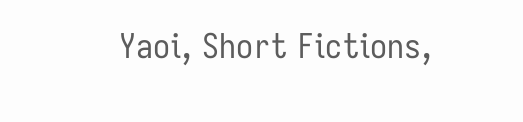Yaoi, Short Fictions,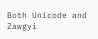Both Unicode and Zawgyi